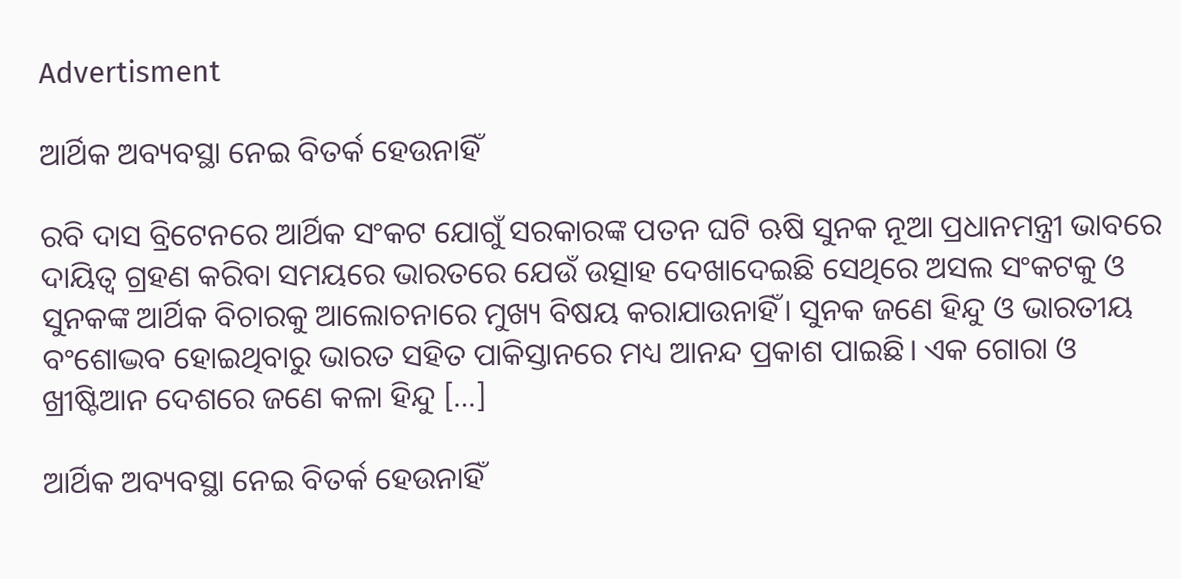Advertisment

ଆର୍ଥିକ ଅବ୍ୟବସ୍ଥା ନେଇ ବିତର୍କ ହେଉନାହିଁ

ରବି ଦାସ ବ୍ରିଟେନରେ ଆର୍ଥିକ ସଂକଟ ଯୋଗୁଁ ସରକାରଙ୍କ ପତନ ଘଟି ଋଷି ସୁନକ ନୂଆ ପ୍ରଧାନମନ୍ତ୍ରୀ ଭାବରେ ଦାୟିତ୍ୱ ଗ୍ରହଣ କରିବା ସମୟରେ ଭାରତରେ ଯେଉଁ ଉତ୍ସାହ ଦେଖାଦେଇଛି ସେଥିରେ ଅସଲ ସଂକଟକୁ ଓ ସୁନକଙ୍କ ଆର୍ଥିକ ବିଚାରକୁ ଆଲୋଚନାରେ ମୁଖ୍ୟ ବିଷୟ କରାଯାଉନାହିଁ। ସୁନକ ଜଣେ ହିନ୍ଦୁ ଓ ଭାରତୀୟ ବଂଶୋଦ୍ଭବ ହୋଇଥିବାରୁ ଭାରତ ସହିତ ପାକିସ୍ତାନରେ ମଧ୍ୟ ଆନନ୍ଦ ପ୍ରକାଶ ପାଇଛି। ଏକ ଗୋରା ଓ ଖ୍ରୀଷ୍ଟିଆନ ଦେଶରେ ଜଣେ କଳା ହିନ୍ଦୁ […]

ଆର୍ଥିକ ଅବ୍ୟବସ୍ଥା ନେଇ ବିତର୍କ ହେଉନାହିଁ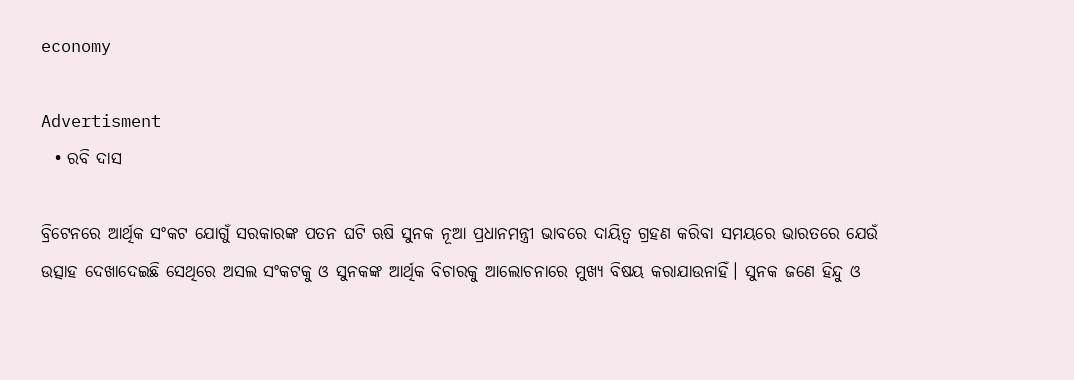economy

Advertisment
  • ରବି ଦାସ

ବ୍ରିଟେନରେ ଆର୍ଥିକ ସଂକଟ ଯୋଗୁଁ ସରକାରଙ୍କ ପତନ ଘଟି ଋଷି ସୁନକ ନୂଆ ପ୍ରଧାନମନ୍ତ୍ରୀ ଭାବରେ ଦାୟିତ୍ୱ ଗ୍ରହଣ କରିବା ସମୟରେ ଭାରତରେ ଯେଉଁ ଉତ୍ସାହ ଦେଖାଦେଇଛି ସେଥିରେ ଅସଲ ସଂକଟକୁ ଓ ସୁନକଙ୍କ ଆର୍ଥିକ ବିଚାରକୁ ଆଲୋଚନାରେ ମୁଖ୍ୟ ବିଷୟ କରାଯାଉନାହିଁ। ସୁନକ ଜଣେ ହିନ୍ଦୁ ଓ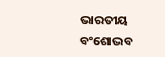ଭାରତୀୟ ବଂଶୋଦ୍ଭବ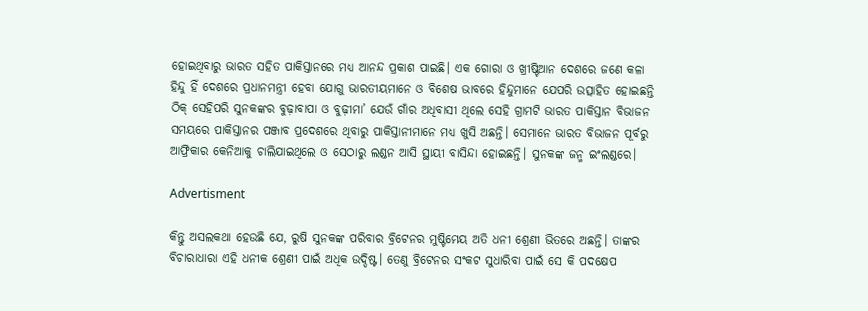ହୋଇଥିବାରୁ ଭାରତ ସହିତ ପାକିସ୍ତାନରେ ମଧ୍ୟ ଆନନ୍ଦ ପ୍ରକାଶ ପାଇଛି। ଏକ ଗୋରା ଓ ଖ୍ରୀଷ୍ଟିଆନ ଦେଶରେ ଜଣେ କଳା ହିନ୍ଦୁ ହିଁ ଦେଶରେ ପ୍ରଧାନମନ୍ତ୍ରୀ ହେବା ଯୋଗୁ ଭାରତୀୟମାନେ ଓ ବିଶେଷ ଭାବରେ ହିନ୍ଦୁମାନେ ଯେପରି ଉତ୍ସାହିତ ହୋଇଛନ୍ତି ଠିକ୍ ସେହିପରି ସୁନକଙ୍କର ବୁଢ଼ାବାପା ଓ ବୁଢ଼ୀମା’ ଯେଉଁ ଗାଁର ଅଧିବାସୀ ଥିଲେ ସେହି ଗ୍ରାମଟି ଭାରତ ପାକିସ୍ତାନ ବିଭାଜନ ସମୟରେ ପାକିସ୍ତାନର ପଞ୍ଜାବ ପ୍ରଦେଶରେ ଥିବାରୁ ପାକିସ୍ତାନୀମାନେ ମଧ୍ୟ ଖୁସି ଅଛନ୍ତି। ସେମାନେ ଭାରତ ବିଭାଜନ ପୂର୍ବରୁ ଆଫ୍ରିକାର କେନିଆକୁ ଚାଲିଯାଇଥିଲେ ଓ ସେଠାରୁ ଲଣ୍ଡନ ଆସି ସ୍ଥାୟୀ ବାସିନ୍ଦା ହୋଇଛନ୍ତି। ସୁନକଙ୍କ ଜନ୍ମ ଇଂଲଣ୍ଡରେ।

Advertisment

କିନ୍ତୁ ଅସଲକଥା ହେଉଛି ଯେ, ରୁଷି ସୁନକଙ୍କ ପରିବାର ବ୍ରିଟେନର ମୁଷ୍ଟିମେୟ ଅତି ଧନୀ ଶ୍ରେଣୀ ଭିତରେ ଅଛନ୍ତି। ତାଙ୍କର ବିଚାରାଧାରା ଏହି ଧନୀକ ଶ୍ରେଣୀ ପାଇଁ ଅଧିକ ଉଦ୍ଦିଷ୍ଟ। ତେଣୁ ବ୍ରିଟେନର ସଂକଟ ସୁଧାରିବା ପାଇଁ ସେ କି ପଦକ୍ଷେପ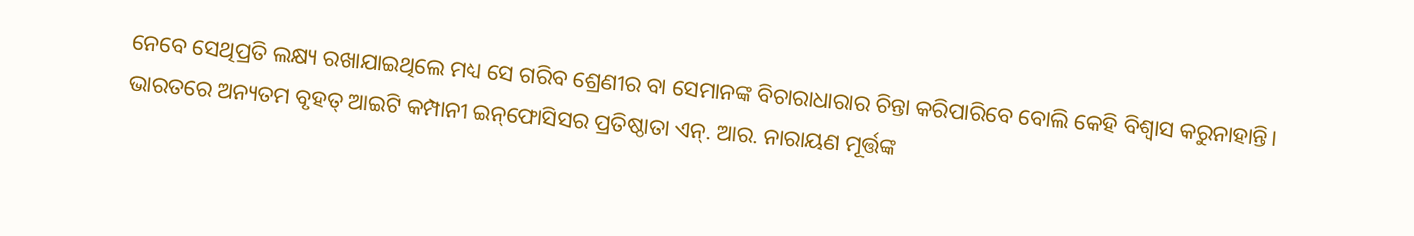ନେବେ ସେଥିପ୍ରତି ଲକ୍ଷ୍ୟ ରଖାଯାଇଥିଲେ ମଧ୍ୟ ସେ ଗରିବ ଶ୍ରେଣୀର ବା ସେମାନଙ୍କ ବିଚାରାଧାରାର ଚିନ୍ତା କରିପାରିବେ ବୋଲି କେହି ବିଶ୍ୱାସ କରୁନାହାନ୍ତି। ଭାରତରେ ଅନ୍ୟତମ ବୃହତ୍ ଆଇଟି କମ୍ପାନୀ ଇନ୍‌ଫୋସିସର ପ୍ରତିଷ୍ଠାତା ଏନ୍. ଆର. ନାରାୟଣ ମୂର୍ତ୍ତଙ୍କ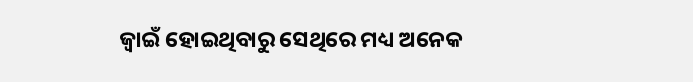ଜ୍ୱାଇଁ ହୋଇଥିବାରୁ ସେଥିରେ ମଧ୍ୟ ଅନେକ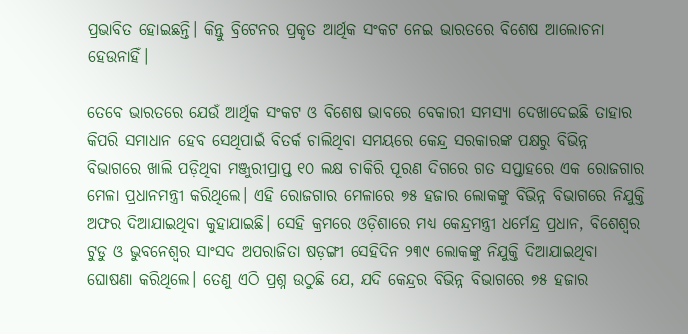ପ୍ରଭାବିତ ହୋଇଛନ୍ତି। କିନ୍ତୁ ବ୍ରିଟେନର ପ୍ରକୃତ ଆର୍ଥିକ ସଂକଟ ନେଇ ଭାରତରେ ବିଶେଷ ଆଲୋଚନା ହେଉନାହିଁ।

ତେବେ ଭାରତରେ ଯେଉଁ ଆର୍ଥିକ ସଂକଟ ଓ ବିଶେଷ ଭାବରେ ବେକାରୀ ସମସ୍ୟା ଦେଖାଦେଇଛି ତାହାର କିପରି ସମାଧାନ ହେବ ସେଥିପାଇଁ ବିତର୍କ ଚାଲିଥିବା ସମୟରେ କେନ୍ଦ୍ର ସରକାରଙ୍କ ପକ୍ଷରୁ ବିଭିନ୍ନ ବିଭାଗରେ ଖାଲି ପଡ଼ିଥିବା ମଞ୍ଜୁରୀପ୍ରାପ୍ତ ୧୦ ଲକ୍ଷ ଚାକିରି ପୂରଣ ଦିଗରେ ଗତ ସପ୍ତାହରେ ଏକ ରୋଜଗାର ମେଳା ପ୍ରଧାନମନ୍ତ୍ରୀ କରିଥିଲେ। ଏହି ରୋଜଗାର ମେଳାରେ ୭୫ ହଜାର ଲୋକଙ୍କୁ ବିଭିନ୍ନ ବିଭାଗରେ ନିଯୁକ୍ତି ଅଫର ଦିଆଯାଇଥିବା କୁହାଯାଇଛି। ସେହି କ୍ରମରେ ଓଡ଼ିଶାରେ ମଧ୍ୟ କେନ୍ଦ୍ରମନ୍ତ୍ରୀ ଧର୍ମେନ୍ଦ୍ର ପ୍ରଧାନ, ବିଶେଶ୍ୱର ଟୁଡୁ ଓ ଭୁବନେଶ୍ୱର ସାଂସଦ ଅପରାଜିତା ଷଡ଼ଙ୍ଗୀ ସେହିଦିନ ୨୩୯ ଲୋକଙ୍କୁ ନିଯୁକ୍ତି ଦିଆଯାଇଥିବା ଘୋଷଣା କରିଥିଲେ। ତେଣୁ ଏଠି ପ୍ରଶ୍ନ ଉଠୁଛି ଯେ, ଯଦି କେନ୍ଦ୍ରର ବିଭିନ୍ନ ବିଭାଗରେ ୭୫ ହଜାର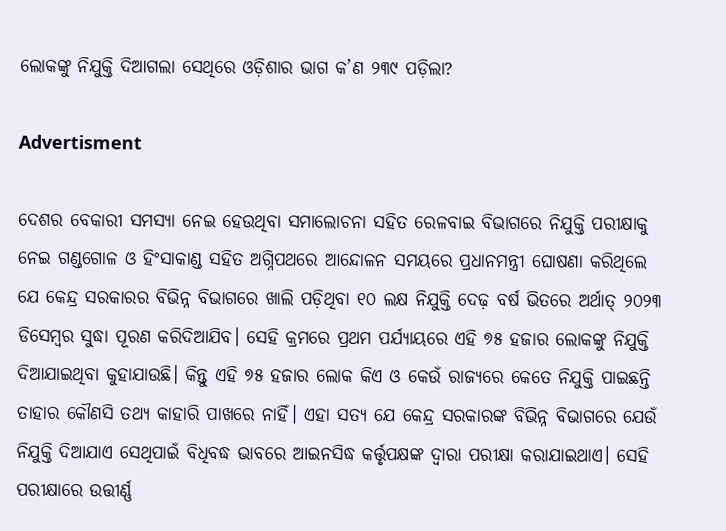ଲୋକଙ୍କୁ ନିଯୁକ୍ତି ଦିଆଗଲା ସେଥିରେ ଓଡ଼ିଶାର ଭାଗ କ’ଣ ୨୩୯ ପଡ଼ିଲା?

Advertisment

ଦେଶର ବେକାରୀ ସମସ୍ୟା ନେଇ ହେଉଥିବା ସମାଲୋଚନା ସହିତ ରେଳବାଇ ବିଭାଗରେ ନିଯୁକ୍ତି ପରୀକ୍ଷାକୁ ନେଇ ଗଣ୍ଡଗୋଳ ଓ ହିଂସାକାଣ୍ଡ ସହିତ ଅଗ୍ନିପଥରେ ଆନ୍ଦୋଳନ ସମୟରେ ପ୍ରଧାନମନ୍ତ୍ରୀ ଘୋଷଣା କରିଥିଲେ ଯେ କେନ୍ଦ୍ର ସରକାରର ବିଭିନ୍ନ ବିଭାଗରେ ଖାଲି ପଡ଼ିଥିବା ୧୦ ଲକ୍ଷ ନିଯୁକ୍ତି ଦେଢ଼ ବର୍ଷ ଭିତରେ ଅର୍ଥାତ୍ ୨୦୨୩ ଡିସେମ୍ବର ସୁଦ୍ଧା ପୂରଣ କରିଦିଆଯିବ। ସେହି କ୍ରମରେ ପ୍ରଥମ ପର୍ଯ୍ୟାୟରେ ଏହି ୭୫ ହଜାର ଲୋକଙ୍କୁ ନିଯୁକ୍ତି ଦିଆଯାଇଥିବା କୁହାଯାଉଛି। କିନ୍ତୁ ଏହି ୭୫ ହଜାର ଲୋକ କିଏ ଓ କେଉଁ ରାଜ୍ୟରେ କେତେ ନିଯୁକ୍ତି ପାଇଛନ୍ତି ତାହାର କୌଣସି ତଥ୍ୟ କାହାରି ପାଖରେ ନାହିଁ। ଏହା ସତ୍ୟ ଯେ କେନ୍ଦ୍ର ସରକାରଙ୍କ ବିଭିନ୍ନ ବିଭାଗରେ ଯେଉଁ ନିଯୁକ୍ତି ଦିଆଯାଏ ସେଥିପାଇଁ ବିଧିବଦ୍ଧ ଭାବରେ ଆଇନସିଦ୍ଧ କର୍ତ୍ତୃପକ୍ଷଙ୍କ ଦ୍ୱାରା ପରୀକ୍ଷା କରାଯାଇଥାଏ। ସେହି ପରୀକ୍ଷାରେ ଉତ୍ତୀର୍ଣ୍ଣ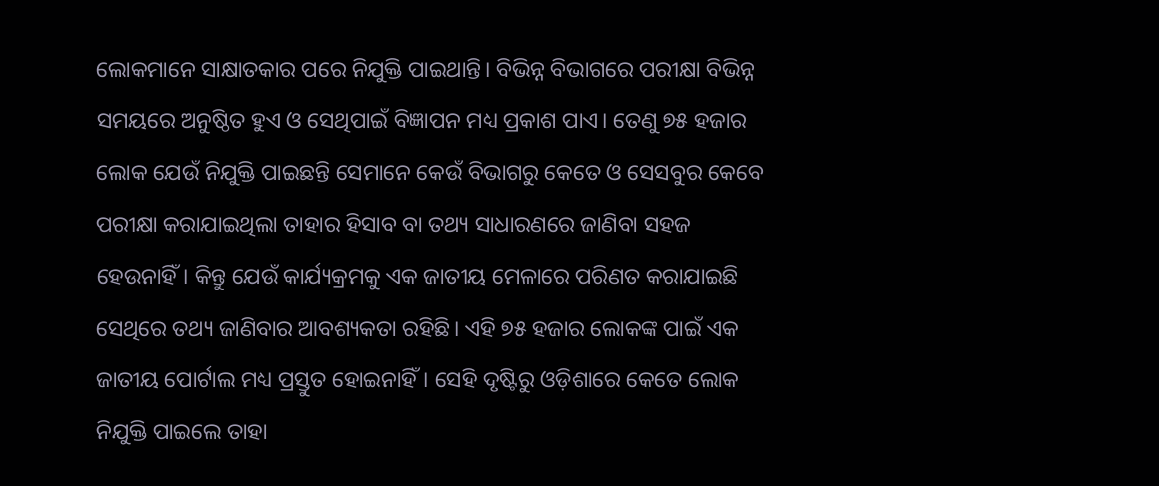ଲୋକମାନେ ସାକ୍ଷାତକାର ପରେ ନିଯୁକ୍ତି ପାଇଥାନ୍ତି। ବିଭିନ୍ନ ବିଭାଗରେ ପରୀକ୍ଷା ବିଭିନ୍ନ ସମୟରେ ଅନୁଷ୍ଠିତ ହୁଏ ଓ ସେଥିପାଇଁ ବିଜ୍ଞାପନ ମଧ୍ୟ ପ୍ରକାଶ ପାଏ। ତେଣୁ ୭୫ ହଜାର ଲୋକ ଯେଉଁ ନିଯୁକ୍ତି ପାଇଛନ୍ତି ସେମାନେ କେଉଁ ବିଭାଗରୁ କେତେ ଓ ସେସବୁର କେବେ ପରୀକ୍ଷା କରାଯାଇଥିଲା ତାହାର ହିସାବ ବା ତଥ୍ୟ ସାଧାରଣରେ ଜାଣିବା ସହଜ ହେଉନାହିଁ। କିନ୍ତୁ ଯେଉଁ କାର୍ଯ୍ୟକ୍ରମକୁ ଏକ ଜାତୀୟ ମେଳାରେ ପରିଣତ କରାଯାଇଛି ସେଥିରେ ତଥ୍ୟ ଜାଣିବାର ଆବଶ୍ୟକତା ରହିଛି। ଏହି ୭୫ ହଜାର ଲୋକଙ୍କ ପାଇଁ ଏକ ଜାତୀୟ ପୋର୍ଟାଲ ମଧ୍ୟ ପ୍ରସ୍ତୁତ ହୋଇନାହିଁ। ସେହି ଦୃଷ୍ଟିରୁ ଓଡ଼ିଶାରେ କେତେ ଲୋକ ନିଯୁକ୍ତି ପାଇଲେ ତାହା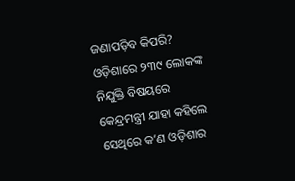ଜଣାପଡ଼ିବ କିପରି? ଓଡ଼ିଶାରେ ୨୩୯ ଲୋକଙ୍କ ନିଯୁକ୍ତି ବିଷୟରେ କେନ୍ଦ୍ରମନ୍ତ୍ରୀ ଯାହା କହିଲେ ସେଥିରେ କ’ଣ ଓଡ଼ିଶାର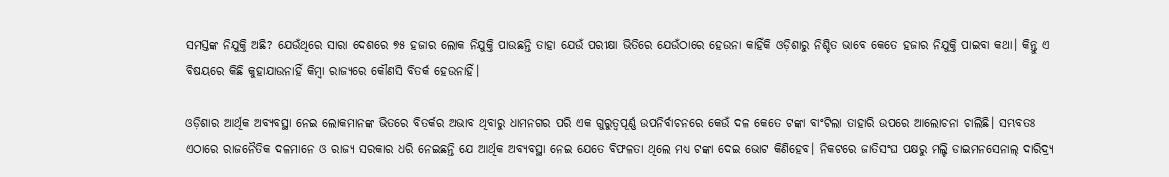ସମସ୍ତଙ୍କ ନିଯୁକ୍ତି ଅଛି? ଯେଉଁଥିରେ ସାରା ଦେଶରେ ୭୫ ହଜାର ଲୋକ ନିଯୁକ୍ତି ପାଉଛନ୍ତି ତାହା ଯେଉଁ ପରୀକ୍ଷା ଭିତିରେ ଯେଉଁଠାରେ ହେଉନା କାହିଁକି ଓଡ଼ିଶାରୁ ନିଶ୍ଚିତ ଭାବେ କେତେ ହଜାର ନିଯୁକ୍ତି ପାଇବା କଥା। କିନ୍ତୁ ଏ ବିଷୟରେ କିଛି କୁହାଯାଉନାହିଁ କିମ୍ବା ରାଜ୍ୟରେ କୌଣସି ବିତର୍କ ହେଉନାହିଁ।

ଓଡ଼ିଶାର ଆର୍ଥିକ ଅବ୍ୟବସ୍ଥା ନେଇ ଲୋକମାନଙ୍କ ଭିତରେ ବିତର୍କର ଅଭାବ ଥିବାରୁ ଧାମନଗର ପରି ଏକ ଗୁରୁତ୍ୱପୂର୍ଣ୍ଣ ଉପନିର୍ବାଚନରେ କେଉଁ ଦଳ କେତେ ଟଙ୍କା ବାଂଟିଲା ତାହାରି ଉପରେ ଆଲୋଚନା ଚାଲିଛି। ସମ୍ଭବତଃ ଏଠାରେ ରାଜନୈତିକ ଦଳମାନେ ଓ ରାଜ୍ୟ ସରକାର ଧରି ନେଇଛନ୍ତି ଯେ ଆର୍ଥିକ ଅବ୍ୟବସ୍ଥା ନେଇ ଯେତେ ବିଫଳତା ଥିଲେ ମଧ୍ୟ ଟଙ୍କା ଦେଇ ଭୋଟ କିଣିହେବ। ନିକଟରେ ଜାତିସଂଘ ପକ୍ଷରୁ ମଲ୍ଟି ଡାଇମନସେନାଲ୍ ଦାରିଦ୍ର୍ୟ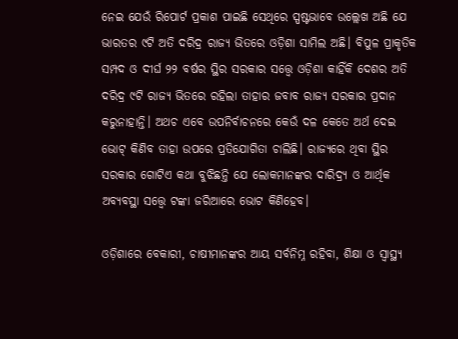ନେଇ ଯେଉଁ ରିପୋର୍ଟ ପ୍ରକାଶ ପାଇଛି ସେଥିରେ ସ୍ପଷ୍ଟଭାବେ ଉଲ୍ଲେଖ ଅଛି ଯେ ଭାରତର ୯ଟି ଅତି ଦରିଦ୍ର ରାଜ୍ୟ ଭିତରେ ଓଡ଼ିଶା ସାମିଲ ଅଛି। ବିପୁଳ ପ୍ରାକୃତିକ ସମ୍ପଦ ଓ ଦୀର୍ଘ ୨୨ ବର୍ଷର ସ୍ଥିର ସରକାର ସତ୍ତ୍ୱେ ଓଡ଼ିଶା କାହିଁକି ଦେଶର ଅତି ଦରିଦ୍ର ୯ଟି ରାଜ୍ୟ ଭିତରେ ରହିଲା ତାହାର ଜବାବ ରାଜ୍ୟ ସରକାର ପ୍ରଦାନ କରୁନାହାନ୍ତି। ଅଥଚ ଏବେ ଉପନିର୍ବାଚନରେ କେଉଁ ଦଳ କେତେ ଅର୍ଥ ଦେଇ ଭୋଟ୍ କିଣିବ ତାହା ଉପରେ ପ୍ରତିଯୋଗିତା ଚାଲିଛି। ରାଜ୍ୟରେ ଥିବା ସ୍ଥିର ସରକାର ଗୋଟିଏ କଥା ବୁଝିଛନ୍ତି ଯେ ଲୋକମାନଙ୍କର ଦାରିଦ୍ର୍ୟ ଓ ଆର୍ଥିକ ଅବ୍ୟବସ୍ଥା ସତ୍ତ୍ୱେ ଟଙ୍କା ଜରିଆରେ ଭୋଟ କିଣିହେବ।

ଓଡ଼ିଶାରେ ବେକାରୀ, ଚାଷୀମାନଙ୍କର ଆୟ ସର୍ବନିମ୍ନ ରହିବା, ଶିକ୍ଷା ଓ ସ୍ୱାସ୍ଥ୍ୟ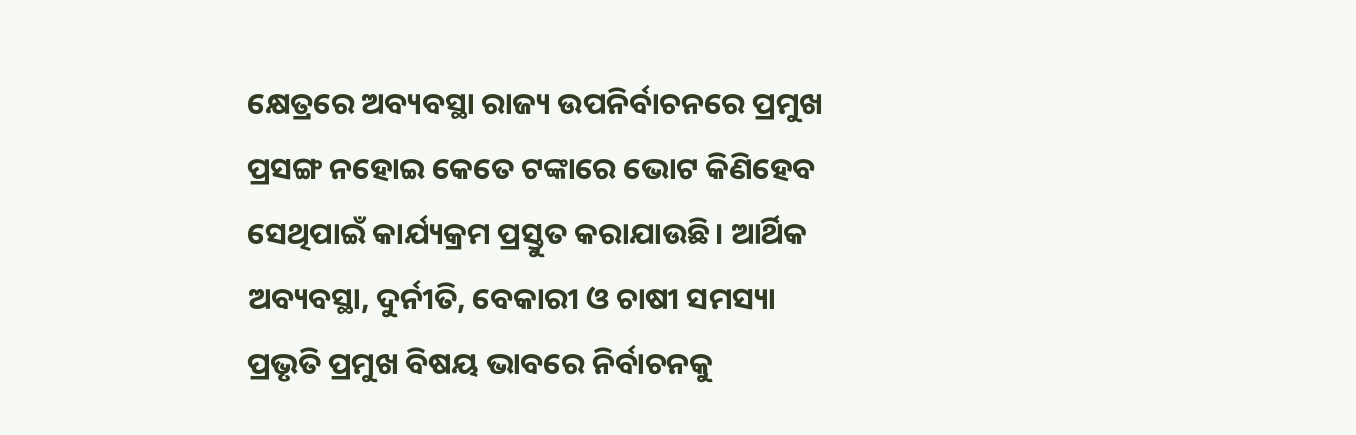କ୍ଷେତ୍ରରେ ଅବ୍ୟବସ୍ଥା ରାଜ୍ୟ ଉପନିର୍ବାଚନରେ ପ୍ରମୁଖ ପ୍ରସଙ୍ଗ ନହୋଇ କେତେ ଟଙ୍କାରେ ଭୋଟ କିଣିହେବ ସେଥିପାଇଁ କାର୍ଯ୍ୟକ୍ରମ ପ୍ରସ୍ତୁତ କରାଯାଉଛି। ଆର୍ଥିକ ଅବ୍ୟବସ୍ଥା, ଦୁର୍ନୀତି, ବେକାରୀ ଓ ଚାଷୀ ସମସ୍ୟା ପ୍ରଭୃତି ପ୍ରମୁଖ ବିଷୟ ଭାବରେ ନିର୍ବାଚନକୁ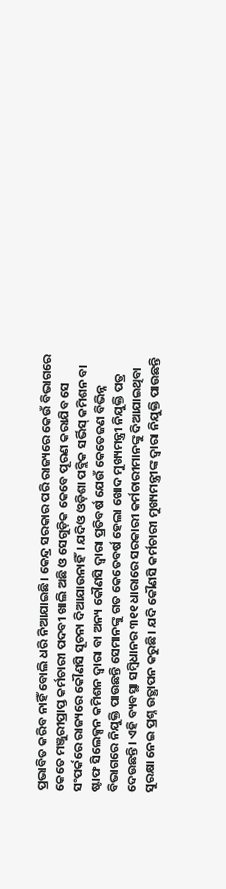ପ୍ରଭାବିତ କରିବ ନାହିଁ ବୋଲି ଧରି ନିଆଯାଇଛି। କେନ୍ଦ୍ର ସରକାର ପରି ରାଜ୍ୟରେ କେଉଁ ବିଭାଗରେ କେତେ ମଞ୍ଜୁରୀପ୍ରାପ୍ତ କର୍ମଚାରୀ ପଦବୀ ଖାଲି ଅଛି ଓ ସେଗୁଡ଼ିକ କେବେ ପୂରଣ କରାଯିବ ସେ ସଂପର୍କରେ ରାଜ୍ୟରେ କୌଣସି ସୂଚନା ଦିଆଯାଉନାହିଁ। ଯଦିଓ ଓଡ଼ିଶା ପବ୍ଲିକ ସର୍ଭିସ୍ କମିଶନ ବା ଷ୍ଟାଫ ସିଲେକ୍ସନ କମିଶନ ଦ୍ୱାରା ବା ଅନ୍ୟ କୌଣସି ଦ୍ୱାରା ପ୍ରତିବର୍ଷ ଯେଉଁ କେତେଜଣ ବିଭିନ୍ନ ବିଭାଗରେ ନିଯୁକ୍ତି ପାଉଛନ୍ତି ସେମାନଙ୍କୁ ଗତ କେତେବର୍ଷ ହେଲା ଖୋଦ ମୁଖ୍ୟମନ୍ତ୍ରୀ ନିଯୁକ୍ତି ପତ୍ର ଦେଉଛନ୍ତି। ଏହି ବ୍ୟବସ୍ଥା ସମ୍ବିଧାନର ୩୧୧ ଧାରାରେ ସରକାରୀ କର୍ମଚାରୀମାନଙ୍କୁ ଦିଆଯାଇଥିବା ସୁରକ୍ଷା ନେଇ ପ୍ରଶ୍ନ ଉତ୍ଥାପନ କରୁଛି। ଯଦି କୌଣସି କର୍ମଚାରୀ ମୁଖ୍ୟମନ୍ତ୍ରୀଙ୍କ ଦ୍ୱାରା ନିଯୁକ୍ତି ପାଉଛନ୍ତି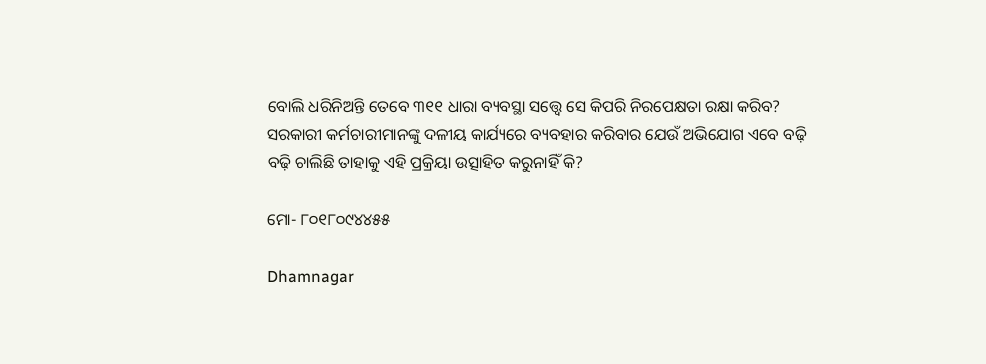ବୋଲି ଧରିନିଅନ୍ତି ତେବେ ୩୧୧ ଧାରା ବ୍ୟବସ୍ଥା ସତ୍ତ୍ୱେ ସେ କିପରି ନିରପେକ୍ଷତା ରକ୍ଷା କରିବ? ସରକାରୀ କର୍ମଚାରୀମାନଙ୍କୁ ଦଳୀୟ କାର୍ଯ୍ୟରେ ବ୍ୟବହାର କରିବାର ଯେଉଁ ଅଭିଯୋଗ ଏବେ ବଢ଼ି ବଢ଼ି ଚାଲିଛି ତାହାକୁ ଏହି ପ୍ରକ୍ରିୟା ଉତ୍ସାହିତ କରୁନାହିଁ କି?

ମୋ- ୮୦୧୮୦୯୪୪୫୫

Dhamnagar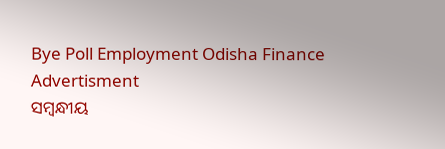Bye Poll Employment Odisha Finance
Advertisment
ସମ୍ବନ୍ଧୀୟ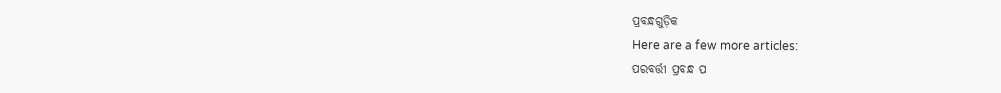ପ୍ରବନ୍ଧଗୁଡ଼ିକ
Here are a few more articles:
ପରବର୍ତ୍ତୀ ପ୍ରବନ୍ଧ ପ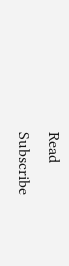Read
Subscribe